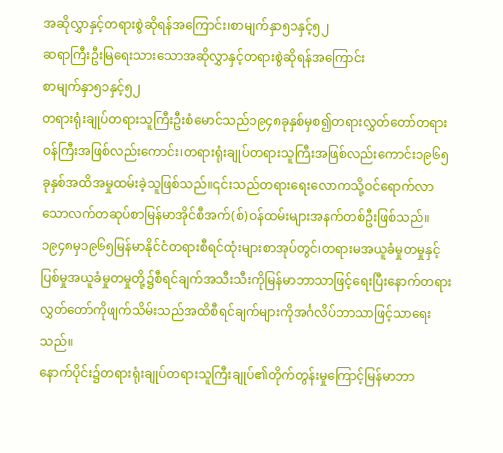အဆိုလွှာနှင့်တရားစွဲဆိုရန်အကြောင်း၊စာမျက်နှာ၅၁နှင့်၅၂
ဆရာကြီးဦးမြရေးသားသောအဆိုလွှာနှင့်တရားစွဲဆိုရန်အကြောင်း
စာမျက်နှာ၅၁နှင့်၅၂
တရားရုံးချုပ်တရားသူကြီးဦးစံမောင်သည်၁၉၄၈ခုနှစ်မှစ၍တရားလွှတ်တော်တရားဝန်ကြီးအဖြစ်လည်းကောင်း၊တရားရုံးချုပ်တရားသူကြီးအဖြစ်လည်းကောင်း၁၉၆၅ခုနှစ်အထိအမှုထမ်းခဲ့သူဖြစ်သည်။၎င်းသည်တရားရေးလောကသို့ဝင်ရောက်လာသောလက်တဆုပ်စာမြန်မာအိုင်စီအက်(စ်)ဝန်ထမ်းများအနက်တစ်ဦးဖြစ်သည်။
၁၉၄၈မှ၁၉၆၅မြန်မာနိုင်ငံတရားစီရင်ထုံးများစာအုပ်တွင်၊တရားမအယူခံမှုတမှုနှင့်ပြစ်မှုအယူခံမှုတမှုတို့၌စီရင်ချက်အသီးသီးကိုမြန်မာဘာသာဖြင့်ရေးပြီးနောက်တရားလွှတ်တော်ကိုဖျက်သိမ်းသည်အထိစီရင်ချက်များကိုအင်္ဂလိပ်ဘာသာဖြင့်သာရေးသည်။
နောက်ပိုင်း၌တရားရုံးချုပ်တရားသူကြီးချုပ်၏တိုက်တွန်းမှုကြောင့်မြန်မာဘာ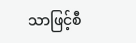သာဖြင့်စီ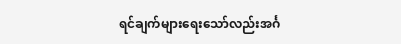ရင်ချက်များရေးသော်လည်းအင်္ဂ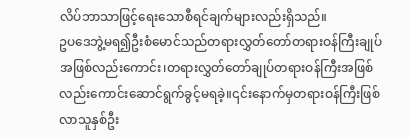လိပ်ဘာသာဖြင့်ရေးသောစီရင်ချက်များလည်းရှိသည်။
ဥပဒေဘွဲ့မရ၍ဦးစံမောင်သည်တရားလွှတ်တော်တရားဝန်ကြီးချုပ်အဖြစ်လည်းကောင်း၊တရားလွှတ်တော်ချုပ်တရားဝန်ကြီးအဖြစ်လည်းကောင်းဆောင်ရွက်ခွင့်မရခဲ့။၎င်းနောက်မှတရားဝန်ကြီးဖြစ်လာသူနှစ်ဦး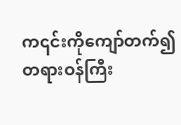က၎င်းကိုကျော်တက်၍တရားဝန်ကြီး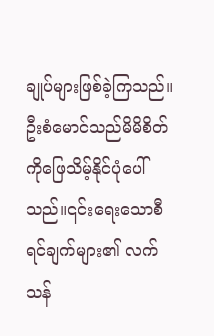ချုပ်များဖြစ်ခဲ့ကြသည်။
ဦးစံမောင်သည်မိမိစိတ်ကိုဖြေသိမ့်နိုင်ပုံပေါ်သည်။၎င်းရေးသောစီရင်ချက်များ၏ လက်သန်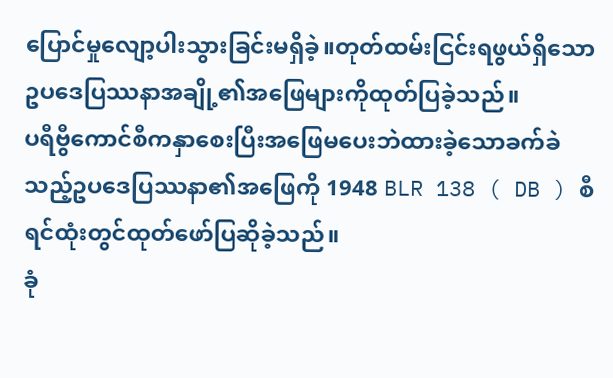ပြောင်မှုလျော့ပါးသွားခြင်းမရှိခဲ့။တုတ်ထမ်းငြင်းရဖွယ်ရှိသောဥပဒေပြဿနာအချို့၏အဖြေများကိုထုတ်ပြခဲ့သည်။
ပရီဗွီကောင်စီကနှာစေးပြီးအဖြေမပေးဘဲထားခဲ့သောခက်ခဲသည့်ဥပဒေပြဿနာ၏အဖြေကို 1948 BLR 138 ( DB ) စီရင်ထုံးတွင်ထုတ်ဖော်ပြဆိုခဲ့သည်။
ခုံ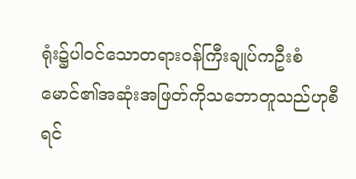ရုံး၌ပါဝင်သောတရားဝန်ကြီးချုပ်ကဦးစံမောင်၏အဆုံးအဖြတ်ကိုသဘောတူသည်ဟုစီရင်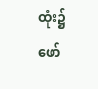ထုံး၌ဖော်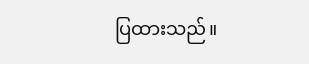ပြထားသည်။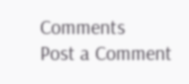Comments
Post a Comment